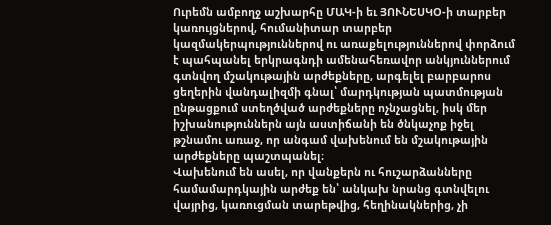Ուրեմն ամբողջ աշխարհը ՄԱԿ-ի եւ ՅՈՒՆԵՍԿՕ-ի տարբեր կառույցներով, հումանիտար տարբեր կազմակերպություններով ու առաքելություններով փորձում է պահպանել երկրագնդի ամենահեռավոր անկյուններում գտնվող մշակութային արժեքները, արգելել բարբարոս ցեղերին վանդալիզմի գնալ՝ մարդկության պատմության ընթացքում ստեղծված արժեքները ոչնչացնել, իսկ մեր իշխանություններն այն աստիճանի են ծնկաչոք իջել թշնամու առաջ, որ անգամ վախենում են մշակութային արժեքները պաշտպանել։
Վախենում են ասել, որ վանքերն ու հուշարձանները համամարդկային արժեք են՝ անկախ նրանց գտնվելու վայրից, կառուցման տարեթվից, հեղինակներից, չի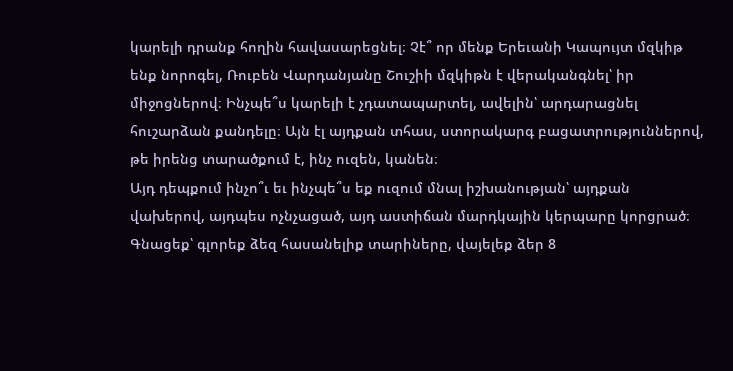կարելի դրանք հողին հավասարեցնել։ Չէ՞ որ մենք Երեւանի Կապույտ մզկիթ ենք նորոգել, Ռուբեն Վարդանյանը Շուշիի մզկիթն է վերականգնել՝ իր միջոցներով։ Ինչպե՞ս կարելի է չդատապարտել, ավելին՝ արդարացնել հուշարձան քանդելը։ Այն էլ այդքան տհաս, ստորակարգ բացատրություններով, թե իրենց տարածքում է, ինչ ուզեն, կանեն։
Այդ դեպքում ինչո՞ւ եւ ինչպե՞ս եք ուզում մնալ իշխանության՝ այդքան վախերով, այդպես ոչնչացած, այդ աստիճան մարդկային կերպարը կորցրած։ Գնացեք՝ գլորեք ձեզ հասանելիք տարիները, վայելեք ձեր 8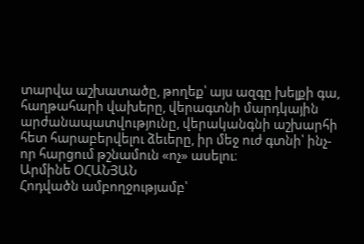տարվա աշխատածը, թողեք՝ այս ազգը խելքի գա, հաղթահարի վախերը, վերագտնի մարդկային արժանապատվությունը, վերականգնի աշխարհի հետ հարաբերվելու ձեւերը, իր մեջ ուժ գտնի՝ ինչ-որ հարցում թշնամուն «ոչ» ասելու։
Արմինե ՕՀԱՆՅԱՆ
Հոդվածն ամբողջությամբ՝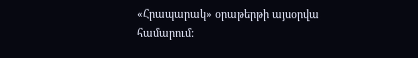«Հրապարակ» օրաթերթի այսօրվա համարում: